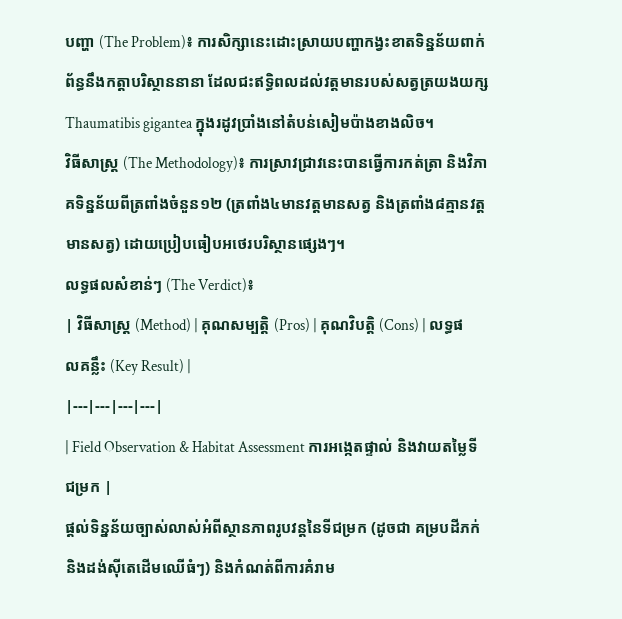បញ្ហា (The Problem)៖ ការសិក្សានេះដោះស្រាយបញ្ហាកង្វះខាតទិន្នន័យពាក់ព័ន្ធនឹងកត្តាបរិស្ថាននានា ដែលជះឥទ្ធិពលដល់វត្តមានរបស់សត្វត្រយងយក្ស Thaumatibis gigantea ក្នុងរដូវប្រាំងនៅតំបន់សៀមប៉ាងខាងលិច។
វិធីសាស្ត្រ (The Methodology)៖ ការស្រាវជ្រាវនេះបានធ្វើការកត់ត្រា និងវិភាគទិន្នន័យពីត្រពាំងចំនួន១២ (ត្រពាំង៤មានវត្តមានសត្វ និងត្រពាំង៨គ្មានវត្តមានសត្វ) ដោយប្រៀបធៀបអថេរបរិស្ថានផ្សេងៗ។
លទ្ធផលសំខាន់ៗ (The Verdict)៖
| វិធីសាស្ត្រ (Method) | គុណសម្បត្តិ (Pros) | គុណវិបត្តិ (Cons) | លទ្ធផលគន្លឹះ (Key Result) |
|---|---|---|---|
| Field Observation & Habitat Assessment ការអង្កេតផ្ទាល់ និងវាយតម្លៃទីជម្រក |
ផ្តល់ទិន្នន័យច្បាស់លាស់អំពីស្ថានភាពរូបវន្តនៃទីជម្រក (ដូចជា គម្របដីភក់ និងដង់ស៊ីតេដើមឈើធំៗ) និងកំណត់ពីការគំរាម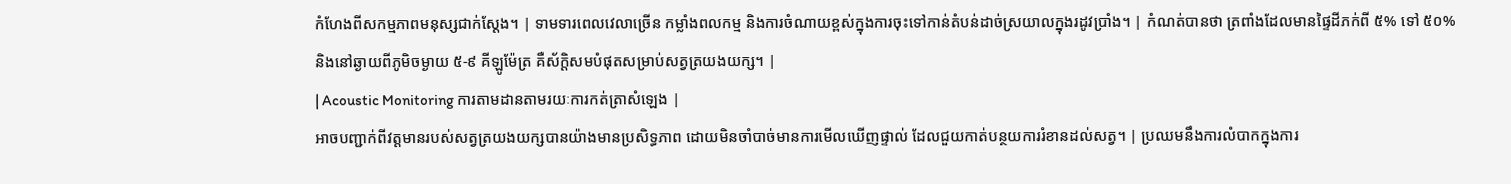កំហែងពីសកម្មភាពមនុស្សជាក់ស្តែង។ | ទាមទារពេលវេលាច្រើន កម្លាំងពលកម្ម និងការចំណាយខ្ពស់ក្នុងការចុះទៅកាន់តំបន់ដាច់ស្រយាលក្នុងរដូវប្រាំង។ | កំណត់បានថា ត្រពាំងដែលមានផ្ទៃដីភក់ពី ៥% ទៅ ៥០% និងនៅឆ្ងាយពីភូមិចម្ងាយ ៥-៩ គីឡូម៉ែត្រ គឺស័ក្តិសមបំផុតសម្រាប់សត្វត្រយងយក្ស។ |
| Acoustic Monitoring ការតាមដានតាមរយៈការកត់ត្រាសំឡេង |
អាចបញ្ជាក់ពីវត្តមានរបស់សត្វត្រយងយក្សបានយ៉ាងមានប្រសិទ្ធភាព ដោយមិនចាំបាច់មានការមើលឃើញផ្ទាល់ ដែលជួយកាត់បន្ថយការរំខានដល់សត្វ។ | ប្រឈមនឹងការលំបាកក្នុងការ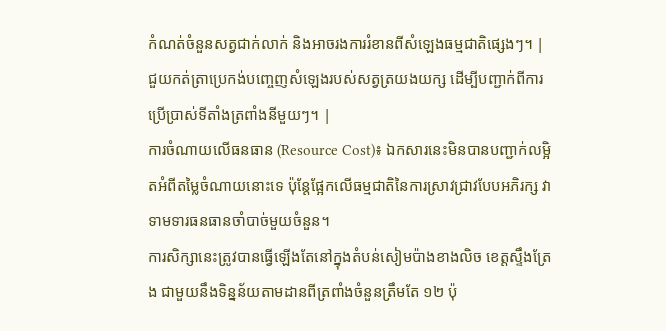កំណត់ចំនួនសត្វជាក់លាក់ និងអាចរងការរំខានពីសំឡេងធម្មជាតិផ្សេងៗ។ | ជួយកត់ត្រាប្រេកង់បញ្ចេញសំឡេងរបស់សត្វត្រយងយក្ស ដើម្បីបញ្ជាក់ពីការប្រើប្រាស់ទីតាំងត្រពាំងនីមួយៗ។ |
ការចំណាយលើធនធាន (Resource Cost)៖ ឯកសារនេះមិនបានបញ្ជាក់លម្អិតអំពីតម្លៃចំណាយនោះទេ ប៉ុន្តែផ្អែកលើធម្មជាតិនៃការស្រាវជ្រាវបែបអភិរក្ស វាទាមទារធនធានចាំបាច់មួយចំនួន។
ការសិក្សានេះត្រូវបានធ្វើឡើងតែនៅក្នុងតំបន់សៀមប៉ាងខាងលិច ខេត្តស្ទឹងត្រែង ជាមួយនឹងទិន្នន័យតាមដានពីត្រពាំងចំនួនត្រឹមតែ ១២ ប៉ុ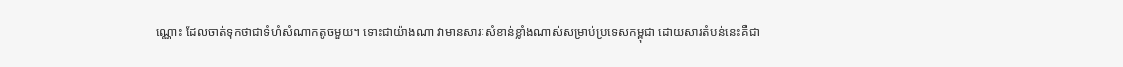ណ្ណោះ ដែលចាត់ទុកថាជាទំហំសំណាកតូចមួយ។ ទោះជាយ៉ាងណា វាមានសារៈសំខាន់ខ្លាំងណាស់សម្រាប់ប្រទេសកម្ពុជា ដោយសារតំបន់នេះគឺជា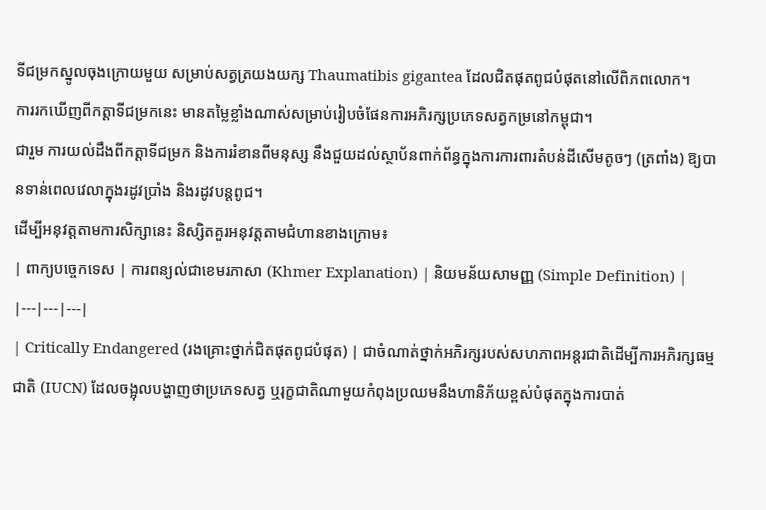ទីជម្រកស្នូលចុងក្រោយមួយ សម្រាប់សត្វត្រយងយក្ស Thaumatibis gigantea ដែលជិតផុតពូជបំផុតនៅលើពិភពលោក។
ការរកឃើញពីកត្តាទីជម្រកនេះ មានតម្លៃខ្លាំងណាស់សម្រាប់រៀបចំផែនការអភិរក្សប្រភេទសត្វកម្រនៅកម្ពុជា។
ជារួម ការយល់ដឹងពីកត្តាទីជម្រក និងការរំខានពីមនុស្ស នឹងជួយដល់ស្ថាប័នពាក់ព័ន្ធក្នុងការការពារតំបន់ដីសើមតូចៗ (ត្រពាំង) ឱ្យបានទាន់ពេលវេលាក្នុងរដូវប្រាំង និងរដូវបន្តពូជ។
ដើម្បីអនុវត្តតាមការសិក្សានេះ និស្សិតគួរអនុវត្តតាមជំហានខាងក្រោម៖
| ពាក្យបច្ចេកទេស | ការពន្យល់ជាខេមរភាសា (Khmer Explanation) | និយមន័យសាមញ្ញ (Simple Definition) |
|---|---|---|
| Critically Endangered (រងគ្រោះថ្នាក់ជិតផុតពូជបំផុត) | ជាចំណាត់ថ្នាក់អភិរក្សរបស់សហភាពអន្តរជាតិដើម្បីការអភិរក្សធម្មជាតិ (IUCN) ដែលចង្អុលបង្ហាញថាប្រភេទសត្វ ឬរុក្ខជាតិណាមួយកំពុងប្រឈមនឹងហានិភ័យខ្ពស់បំផុតក្នុងការបាត់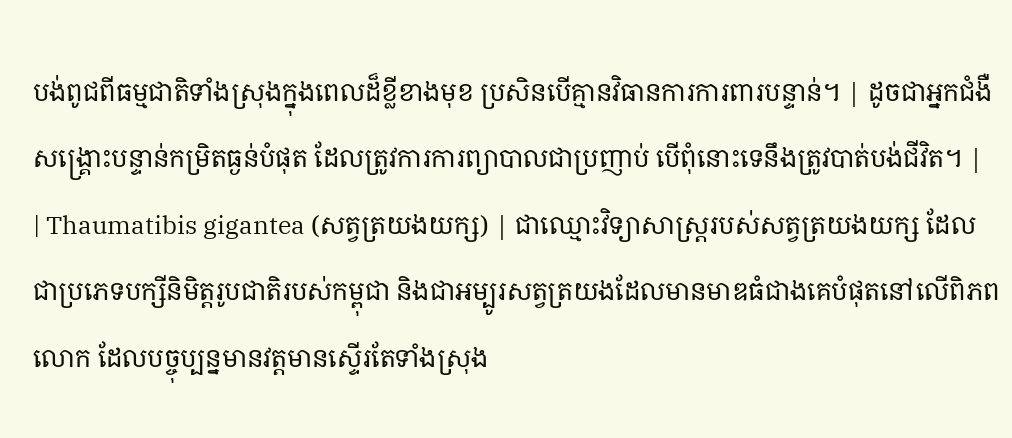បង់ពូជពីធម្មជាតិទាំងស្រុងក្នុងពេលដ៏ខ្លីខាងមុខ ប្រសិនបើគ្មានវិធានការការពារបន្ទាន់។ | ដូចជាអ្នកជំងឺសង្គ្រោះបន្ទាន់កម្រិតធ្ងន់បំផុត ដែលត្រូវការការព្យាបាលជាប្រញាប់ បើពុំនោះទេនឹងត្រូវបាត់បង់ជីវិត។ |
| Thaumatibis gigantea (សត្វត្រយងយក្ស) | ជាឈ្មោះវិទ្យាសាស្ត្ររបស់សត្វត្រយងយក្ស ដែលជាប្រភេទបក្សីនិមិត្តរូបជាតិរបស់កម្ពុជា និងជាអម្បូរសត្វត្រយងដែលមានមាឌធំជាងគេបំផុតនៅលើពិភពលោក ដែលបច្ចុប្បន្នមានវត្តមានស្ទើរតែទាំងស្រុង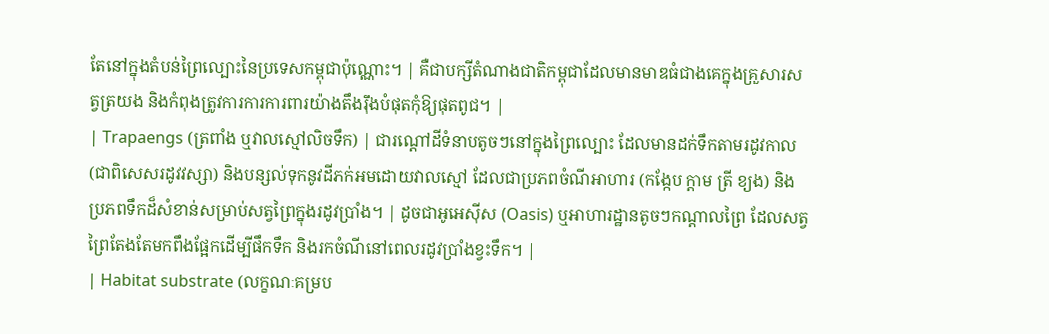តែនៅក្នុងតំបន់ព្រៃល្បោះនៃប្រទេសកម្ពុជាប៉ុណ្ណោះ។ | គឺជាបក្សីតំណាងជាតិកម្ពុជាដែលមានមាឌធំជាងគេក្នុងគ្រួសារសត្វត្រយង និងកំពុងត្រូវការការការពារយ៉ាងតឹងរ៉ឹងបំផុតកុំឱ្យផុតពូជ។ |
| Trapaengs (ត្រពាំង ឬវាលស្មៅលិចទឹក) | ជារណ្តៅដីទំនាបតូចៗនៅក្នុងព្រៃល្បោះ ដែលមានដក់ទឹកតាមរដូវកាល (ជាពិសេសរដូវវស្សា) និងបន្សល់ទុកនូវដីភក់អមដោយវាលស្មៅ ដែលជាប្រភពចំណីអាហារ (កង្កែប ក្តាម ត្រី ខ្យង) និងប្រភពទឹកដ៏សំខាន់សម្រាប់សត្វព្រៃក្នុងរដូវប្រាំង។ | ដូចជាអូអេស៊ីស (Oasis) ឬអាហារដ្ឋានតូចៗកណ្តាលព្រៃ ដែលសត្វព្រៃតែងតែមកពឹងផ្អែកដើម្បីផឹកទឹក និងរកចំណីនៅពេលរដូវប្រាំងខ្វះទឹក។ |
| Habitat substrate (លក្ខណៈគម្រប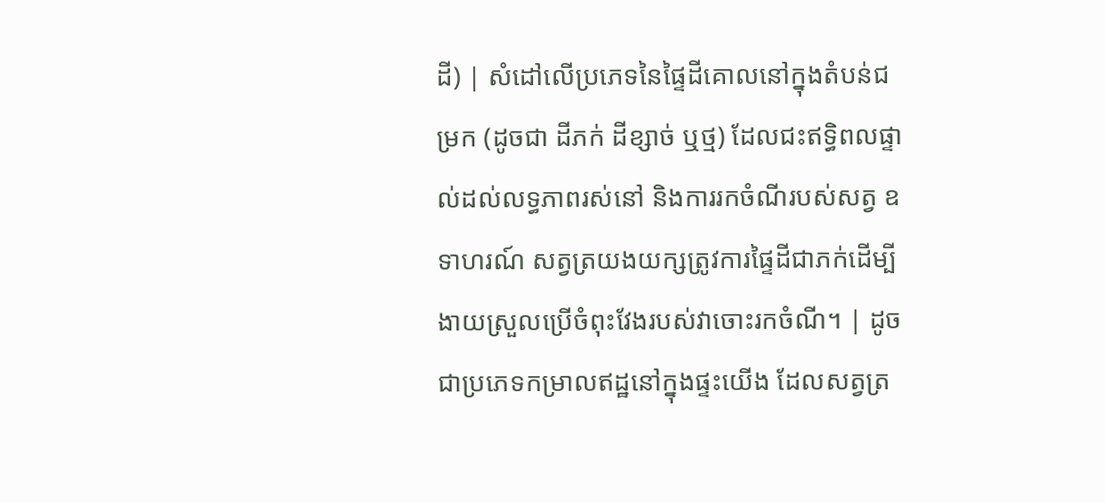ដី) | សំដៅលើប្រភេទនៃផ្ទៃដីគោលនៅក្នុងតំបន់ជម្រក (ដូចជា ដីភក់ ដីខ្សាច់ ឬថ្ម) ដែលជះឥទ្ធិពលផ្ទាល់ដល់លទ្ធភាពរស់នៅ និងការរកចំណីរបស់សត្វ ឧទាហរណ៍ សត្វត្រយងយក្សត្រូវការផ្ទៃដីជាភក់ដើម្បីងាយស្រួលប្រើចំពុះវែងរបស់វាចោះរកចំណី។ | ដូចជាប្រភេទកម្រាលឥដ្ឋនៅក្នុងផ្ទះយើង ដែលសត្វត្រ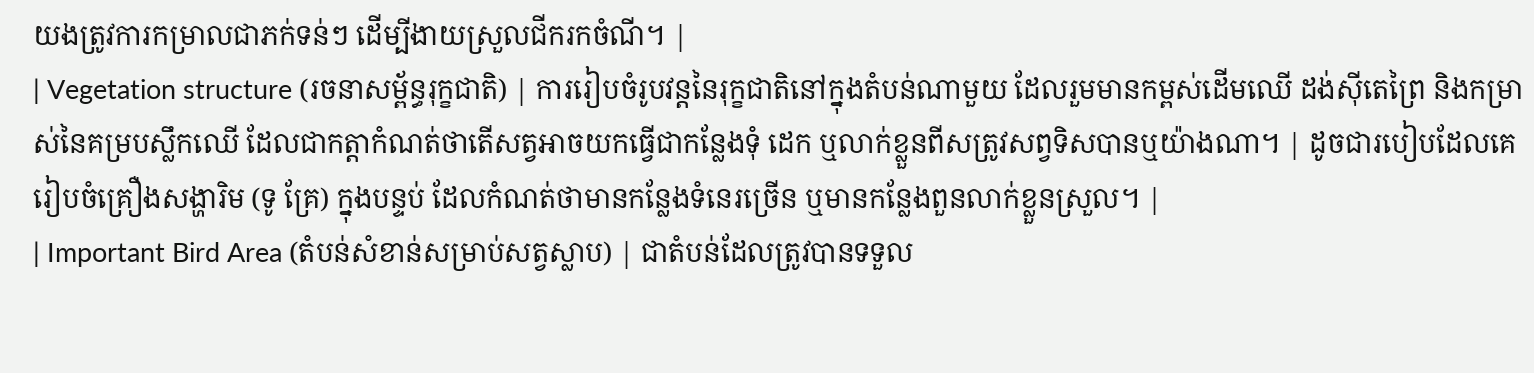យងត្រូវការកម្រាលជាភក់ទន់ៗ ដើម្បីងាយស្រួលជីករកចំណី។ |
| Vegetation structure (រចនាសម្ព័ន្ធរុក្ខជាតិ) | ការរៀបចំរូបវន្តនៃរុក្ខជាតិនៅក្នុងតំបន់ណាមួយ ដែលរួមមានកម្ពស់ដើមឈើ ដង់ស៊ីតេព្រៃ និងកម្រាស់នៃគម្របស្លឹកឈើ ដែលជាកត្តាកំណត់ថាតើសត្វអាចយកធ្វើជាកន្លែងទុំ ដេក ឬលាក់ខ្លួនពីសត្រូវសព្វទិសបានឬយ៉ាងណា។ | ដូចជារបៀបដែលគេរៀបចំគ្រឿងសង្ហារិម (ទូ គ្រែ) ក្នុងបន្ទប់ ដែលកំណត់ថាមានកន្លែងទំនេរច្រើន ឬមានកន្លែងពួនលាក់ខ្លួនស្រួល។ |
| Important Bird Area (តំបន់សំខាន់សម្រាប់សត្វស្លាប) | ជាតំបន់ដែលត្រូវបានទទួល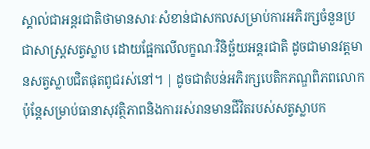ស្គាល់ជាអន្តរជាតិថាមានសារៈសំខាន់ជាសកលសម្រាប់ការអភិរក្សចំនួនប្រជាសាស្ត្រសត្វស្លាប ដោយផ្អែកលើលក្ខណៈវិនិច្ឆ័យអន្តរជាតិ ដូចជាមានវត្តមានសត្វស្លាបជិតផុតពូជរស់នៅ។ | ដូចជាតំបន់អភិរក្សបេតិកភណ្ឌពិភពលោក ប៉ុន្តែសម្រាប់ធានាសុវត្ថិភាពនិងការរស់រានមានជីវិតរបស់សត្វស្លាបក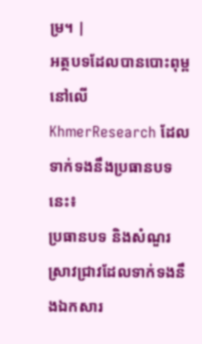ម្រ។ |
អត្ថបទដែលបានបោះពុម្ពនៅលើ KhmerResearch ដែលទាក់ទងនឹងប្រធានបទនេះ៖
ប្រធានបទ និងសំណួរស្រាវជ្រាវដែលទាក់ទងនឹងឯកសារ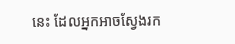នេះ ដែលអ្នកអាចស្វែងរក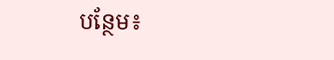បន្ថែម៖